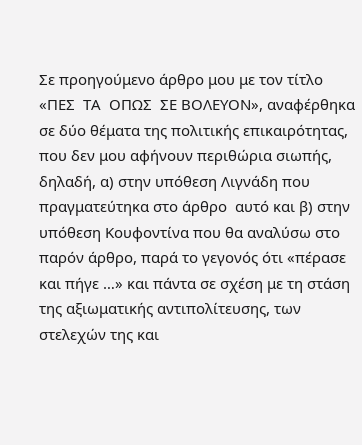Σε προηγούμενο άρθρο μου με τον τίτλο «ΠΕΣ  ΤΑ  ΟΠΩΣ  ΣΕ ΒΟΛΕΥON», αναφέρθηκα σε δύο θέματα της πολιτικής επικαιρότητας, που δεν μου αφήνουν περιθώρια σιωπής, δηλαδή, α) στην υπόθεση Λιγνάδη που πραγματεύτηκα στο άρθρο  αυτό και β) στην υπόθεση Κουφοντίνα που θα αναλύσω στο παρόν άρθρο, παρά το γεγονός ότι «πέρασε και πήγε …» και πάντα σε σχέση με τη στάση της αξιωματικής αντιπολίτευσης, των στελεχών της και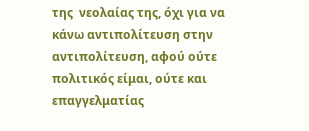της  νεολαίας της, όχι για να κάνω αντιπολίτευση στην αντιπολίτευση, αφού ούτε πολιτικός είμαι, ούτε και επαγγελματίας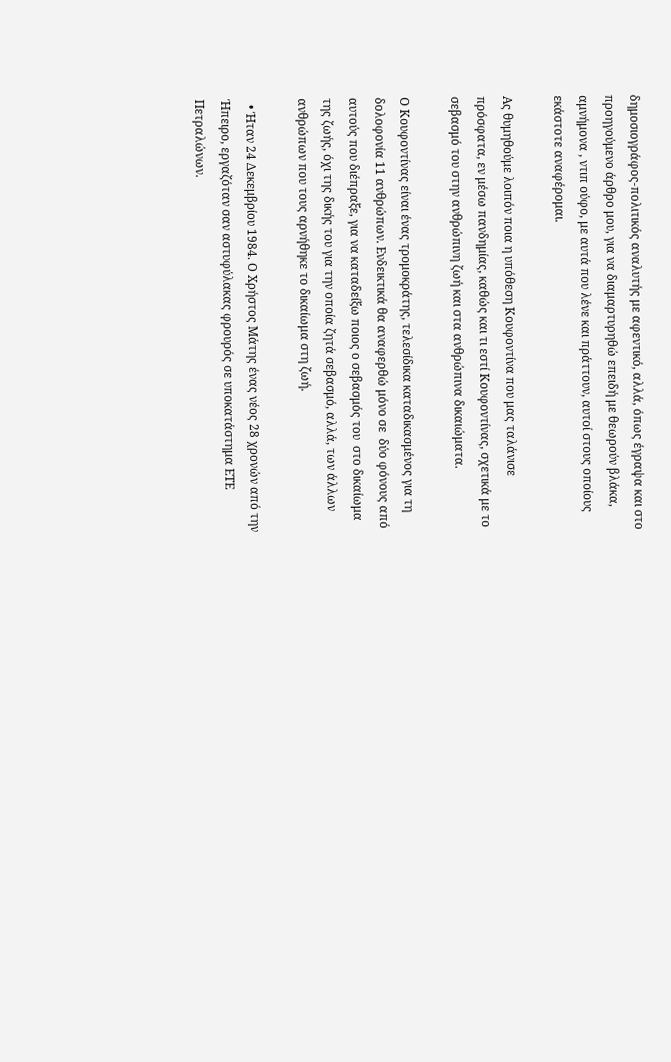δημοσιογράφος-πολιτικός αναλυτής με αφεντικό, αλλά, όπως έγραψα και στο προηγούμενο άρθρο μου, για να διαμαρτυρηθώ επειδή με θεωρούν βλάκα, αμνήμονα , ντιπ ούφο, με αυτά που λένε και πράττουν, αυτοί στους οποίους εκάστοτε αναφέρομαι.

Ας θυμηθούμε λοιπόν ποια η υπόθεση Κουφοντίνα που μας ταλάνισε πρόσφατα, εν μέσω πανδημίας, καθώς και τι εστί Κουφοντίνας, σχετικά με το σεβασμό του στην ανθρώπινη ζωή και στα ανθρώπινα δικαιώματα.

Ο Κουφοντίνας είναι ένας τρομοκράτης, τελεσίδικα καταδικασμένος για τη δολοφονία 11 ανθρώπων. Ενδεικτικά θα αναφερθώ μόνο σε  δύο φόνους από αυτούς που διέπραξε, για να καταδείξω ποιος ο σεβασμός του  στο δικαίωμα της ζωής, όχι της δικής του για την οποία ζητά σεβασμό, αλλά, των άλλων ανθρώπων που τους αρνήθηκε το δικαίωμα στη ζωή.

  • Ήταν 24 Δεκεμβρίου 1984. Ο Χρήστος Μάτης ένας νέος 28 χρονών από την Ήπειρο, εργαζόταν σαν αστυφύλακας φρουρός σε υποκατάστημα ΕΤΕ Πετραλώνων.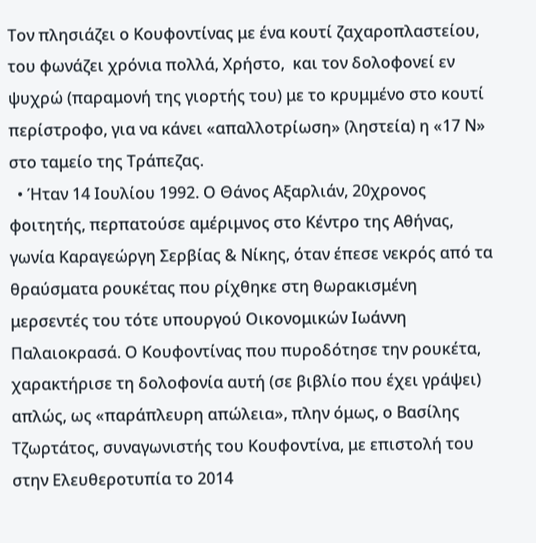Τον πλησιάζει ο Κουφοντίνας με ένα κουτί ζαχαροπλαστείου, του φωνάζει χρόνια πολλά, Χρήστο,  και τον δολοφονεί εν ψυχρώ (παραμονή της γιορτής του) με το κρυμμένο στο κουτί περίστροφο, για να κάνει «απαλλοτρίωση» (ληστεία) η «17 Ν» στο ταμείο της Τράπεζας.
  • Ήταν 14 Ιουλίου 1992. Ο Θάνος Αξαρλιάν, 20χρονος φοιτητής, περπατούσε αμέριμνος στο Κέντρο της Αθήνας, γωνία Καραγεώργη Σερβίας & Νίκης, όταν έπεσε νεκρός από τα θραύσματα ρουκέτας που ρίχθηκε στη θωρακισμένη μερσεντές του τότε υπουργού Οικονομικών Ιωάννη Παλαιοκρασά. Ο Κουφοντίνας που πυροδότησε την ρουκέτα, χαρακτήρισε τη δολοφονία αυτή (σε βιβλίο που έχει γράψει) απλώς, ως «παράπλευρη απώλεια», πλην όμως, ο Βασίλης Τζωρτάτος, συναγωνιστής του Κουφοντίνα, με επιστολή του στην Ελευθεροτυπία το 2014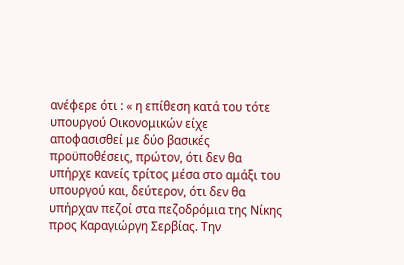ανέφερε ότι : « η επίθεση κατά του τότε υπουργού Οικονομικών είχε αποφασισθεί με δύο βασικές προϋποθέσεις, πρώτον, ότι δεν θα υπήρχε κανείς τρίτος μέσα στο αμάξι του υπουργού και, δεύτερον, ότι δεν θα υπήρχαν πεζοί στα πεζοδρόμια της Νίκης προς Καραγιώργη Σερβίας. Την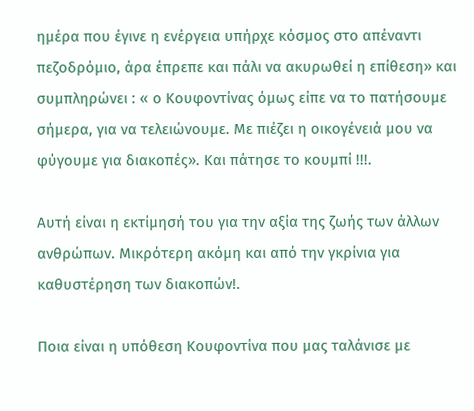ημέρα που έγινε η ενέργεια υπήρχε κόσμος στο απέναντι πεζοδρόμιο, άρα έπρεπε και πάλι να ακυρωθεί η επίθεση» και συμπληρώνει : « ο Κουφοντίνας όμως είπε να το πατήσουμε σήμερα, για να τελειώνουμε. Με πιέζει η οικογένειά μου να φύγουμε για διακοπές». Και πάτησε το κουμπί !!!.

Αυτή είναι η εκτίμησή του για την αξία της ζωής των άλλων ανθρώπων. Μικρότερη ακόμη και από την γκρίνια για καθυστέρηση των διακοπών!.

Ποια είναι η υπόθεση Κουφοντίνα που μας ταλάνισε με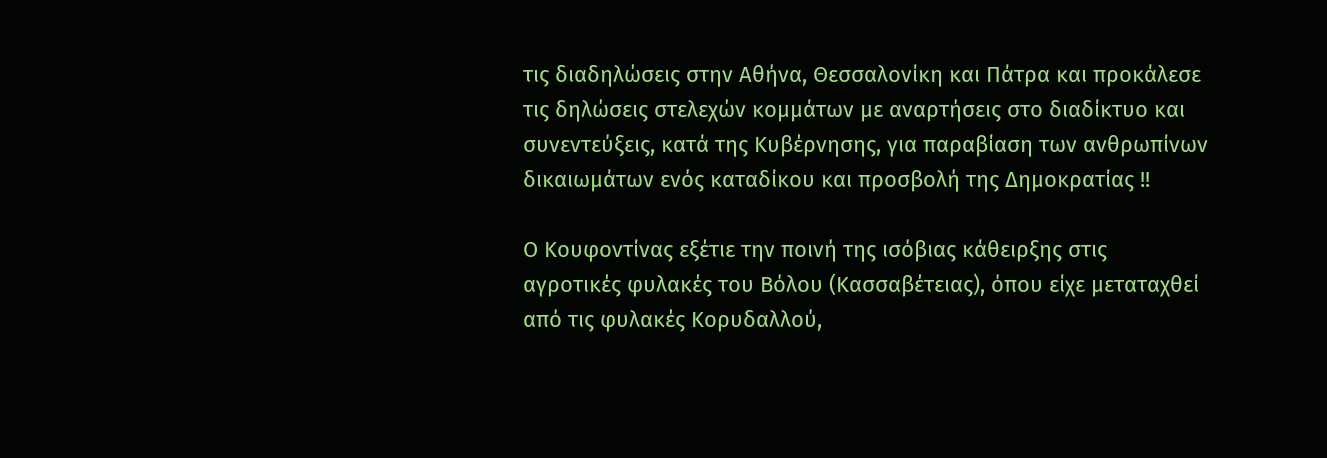τις διαδηλώσεις στην Αθήνα, Θεσσαλονίκη και Πάτρα και προκάλεσε τις δηλώσεις στελεχών κομμάτων με αναρτήσεις στο διαδίκτυο και συνεντεύξεις, κατά της Κυβέρνησης, για παραβίαση των ανθρωπίνων δικαιωμάτων ενός καταδίκου και προσβολή της Δημοκρατίας !!

Ο Κουφοντίνας εξέτιε την ποινή της ισόβιας κάθειρξης στις αγροτικές φυλακές του Βόλου (Κασσαβέτειας), όπου είχε μεταταχθεί από τις φυλακές Κορυδαλλού,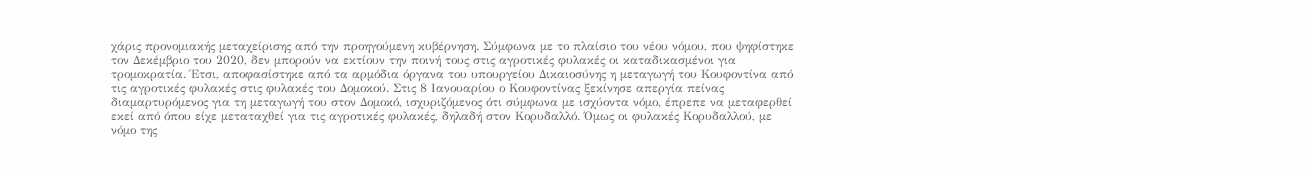χάρις προνομιακής μεταχείρισης από την προηγούμενη κυβέρνηση. Σύμφωνα με το πλαίσιο του νέου νόμου, που ψηφίστηκε τον Δεκέμβριο του 2020, δεν μπορούν να εκτίουν την ποινή τους στις αγροτικές φυλακές οι καταδικασμένοι για τρομοκρατία. Έτσι, αποφασίστηκε από τα αρμόδια όργανα του υπουργείου Δικαιοσύνης η μεταγωγή του Κουφοντίνα από τις αγροτικές φυλακές στις φυλακές του Δομοκού. Στις 8 Ιανουαρίου ο Κουφοντίνας ξεκίνησε απεργία πείνας διαμαρτυρόμενος για τη μεταγωγή του στον Δομοκό, ισχυριζόμενος ότι σύμφωνα με ισχύοντα νόμο, έπρεπε να μεταφερθεί εκεί από όπου είχε μεταταχθεί για τις αγροτικές φυλακές, δηλαδή στον Κορυδαλλό. Όμως οι φυλακές Κορυδαλλού, με νόμο της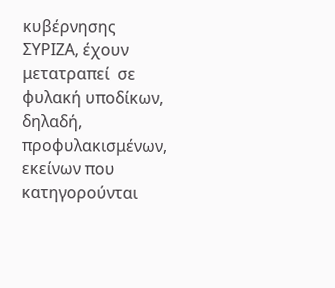κυβέρνησης ΣΥΡΙΖΑ, έχουν μετατραπεί  σε φυλακή υποδίκων, δηλαδή, προφυλακισμένων, εκείνων που κατηγορούνται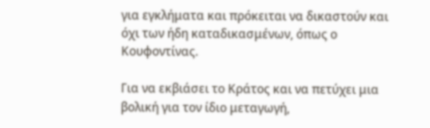για εγκλήματα και πρόκειται να δικαστούν και όχι των ήδη καταδικασμένων, όπως ο Κουφοντίνας.

Για να εκβιάσει το Κράτος και να πετύχει μια βολική για τον ίδιο μεταγωγή,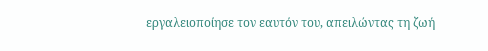εργαλειοποίησε τον εαυτόν του, απειλώντας τη ζωή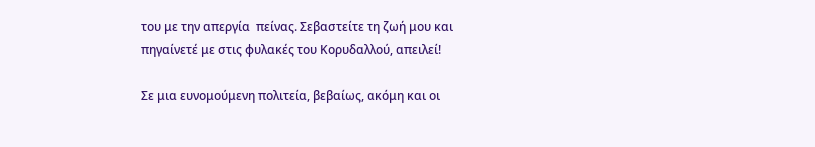του με την απεργία  πείνας. Σεβαστείτε τη ζωή μου και πηγαίνετέ με στις φυλακές του Κορυδαλλού, απειλεί!

Σε μια ευνομούμενη πολιτεία, βεβαίως, ακόμη και οι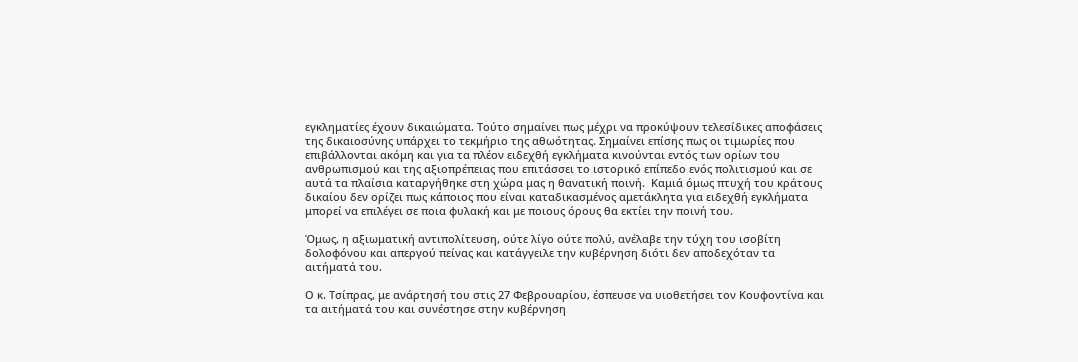εγκληματίες έχουν δικαιώματα. Τούτο σημαίνει πως μέχρι να προκύψουν τελεσίδικες αποφάσεις της δικαιοσύνης υπάρχει το τεκμήριο της αθωότητας. Σημαίνει επίσης πως οι τιμωρίες που επιβάλλονται ακόμη και για τα πλέον ειδεχθή εγκλήματα κινούνται εντός των ορίων του ανθρωπισμού και της αξιοπρέπειας που επιτάσσει το ιστορικό επίπεδο ενός πολιτισμού και σε αυτά τα πλαίσια καταργήθηκε στη χώρα μας η θανατική ποινή.  Καμιά όμως πτυχή του κράτους δικαίου δεν ορίζει πως κάποιος που είναι καταδικασμένος αμετάκλητα για ειδεχθή εγκλήματα μπορεί να επιλέγει σε ποια φυλακή και με ποιους όρους θα εκτίει την ποινή του.

Όμως, η αξιωματική αντιπολίτευση, ούτε λίγο ούτε πολύ, ανέλαβε την τύχη του ισοβίτη δολοφόνου και απεργού πείνας και κατάγγειλε την κυβέρνηση διότι δεν αποδεχόταν τα αιτήματά του.

Ο κ. Τσίπρας, με ανάρτησή του στις 27 Φεβρουαρίου, έσπευσε να υιοθετήσει τον Κουφοντίνα και τα αιτήματά του και συνέστησε στην κυβέρνηση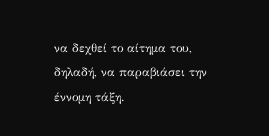να δεχθεί το αίτημα του, δηλαδή, να παραβιάσει την έννομη τάξη.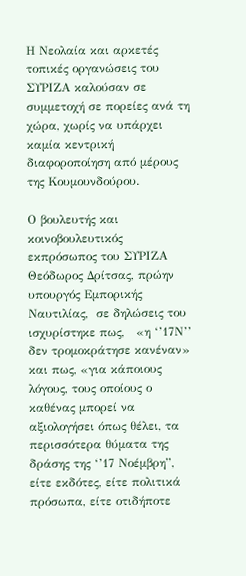Η Νεολαία και αρκετές τοπικές οργανώσεις του ΣΥΡΙΖΑ καλούσαν σε συμμετοχή σε πορείες ανά τη χώρα, χωρίς να υπάρχει καμία κεντρική διαφοροποίηση από μέρους της Κουμουνδούρου.

Ο βουλευτής και κοινοβουλευτικός εκπρόσωπος του ΣΥΡΙΖΑ Θεόδωρος Δρίτσας, πρώην υπουργός Εμπορικής Ναυτιλίας,  σε δηλώσεις του ισχυρίστηκε πως,   «η ‘’17Ν’’ δεν τρομοκράτησε κανέναν» και πως, «για κάποιους λόγους, τους οποίους ο καθένας μπορεί να αξιολογήσει όπως θέλει, τα περισσότερα θύματα της δράσης της ‘’17 Νοέμβρη”, είτε εκδότες, είτε πολιτικά πρόσωπα, είτε οτιδήποτε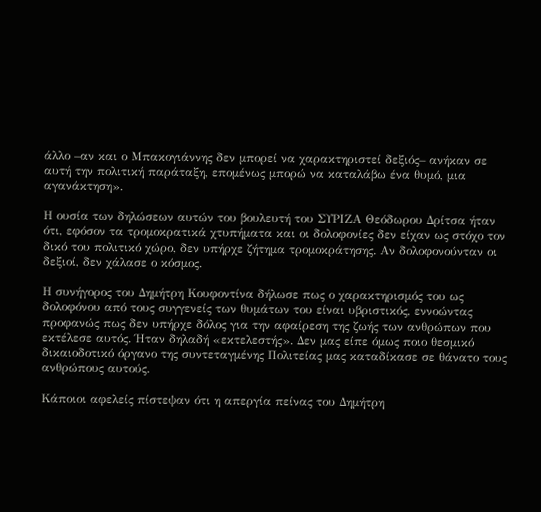άλλο –αν και ο Μπακογιάννης δεν μπορεί να χαρακτηριστεί δεξιός– ανήκαν σε αυτή την πολιτική παράταξη, επομένως μπορώ να καταλάβω ένα θυμό, μια αγανάκτηση».

Η ουσία των δηλώσεων αυτών του βουλευτή του ΣΥΡΙΖΑ Θεόδωρου Δρίτσα ήταν ότι, εφόσον τα τρομοκρατικά χτυπήματα και οι δολοφονίες δεν είχαν ως στόχο τον δικό του πολιτικό χώρο, δεν υπήρχε ζήτημα τρομοκράτησης. Αν δολοφονούνταν οι δεξιοί, δεν χάλασε ο κόσμος.

Η συνήγορος του Δημήτρη Κουφοντίνα δήλωσε πως ο χαρακτηρισμός του ως δολοφόνου από τους συγγενείς των θυμάτων του είναι υβριστικός, εννοώντας προφανώς πως δεν υπήρχε δόλος για την αφαίρεση της ζωής των ανθρώπων που εκτέλεσε αυτός. Ήταν δηλαδή «εκτελεστής». Δεν μας είπε όμως ποιο θεσμικό δικαιοδοτικό όργανο της συντεταγμένης Πολιτείας μας καταδίκασε σε θάνατο τους ανθρώπους αυτούς.

Κάποιοι αφελείς πίστεψαν ότι η απεργία πείνας του Δημήτρη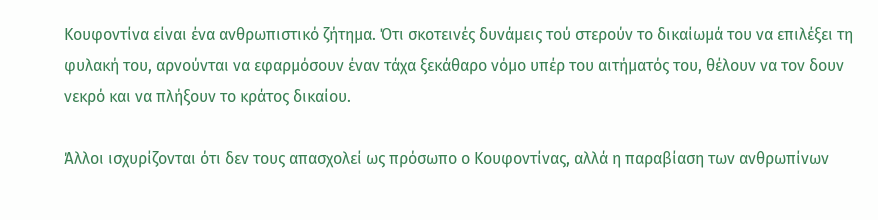Κουφοντίνα είναι ένα ανθρωπιστικό ζήτημα. Ότι σκοτεινές δυνάμεις τού στερούν το δικαίωμά του να επιλέξει τη φυλακή του, αρνούνται να εφαρμόσουν έναν τάχα ξεκάθαρο νόμο υπέρ του αιτήματός του, θέλουν να τον δουν νεκρό και να πλήξουν το κράτος δικαίου.

Άλλοι ισχυρίζονται ότι δεν τους απασχολεί ως πρόσωπο ο Κουφοντίνας, αλλά η παραβίαση των ανθρωπίνων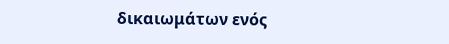δικαιωμάτων ενός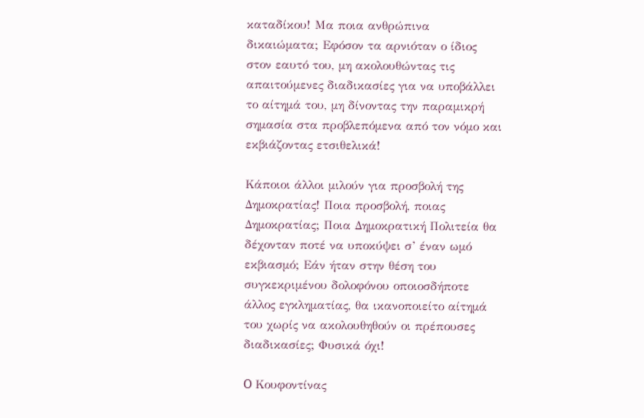καταδίκου! Μα ποια ανθρώπινα δικαιώματα; Εφόσον τα αρνιόταν ο ίδιος στον εαυτό του, μη ακολουθώντας τις απαιτούμενες διαδικασίες για να υποβάλλει το αίτημά του, μη δίνοντας την παραμικρή σημασία στα προβλεπόμενα από τον νόμο και εκβιάζοντας ετσιθελικά!

Κάποιοι άλλοι μιλούν για προσβολή της Δημοκρατίας! Ποια προσβολή, ποιας Δημοκρατίας; Ποια Δημοκρατική Πολιτεία θα δέχονταν ποτέ να υποκύψει σ’ έναν ωμό εκβιασμό; Εάν ήταν στην θέση του συγκεκριμένου δολοφόνου οποιοσδήποτε άλλος εγκληματίας, θα ικανοποιείτο αίτημά του χωρίς να ακολουθηθούν οι πρέπουσες διαδικασίες; Φυσικά όχι!

O Κουφοντίνας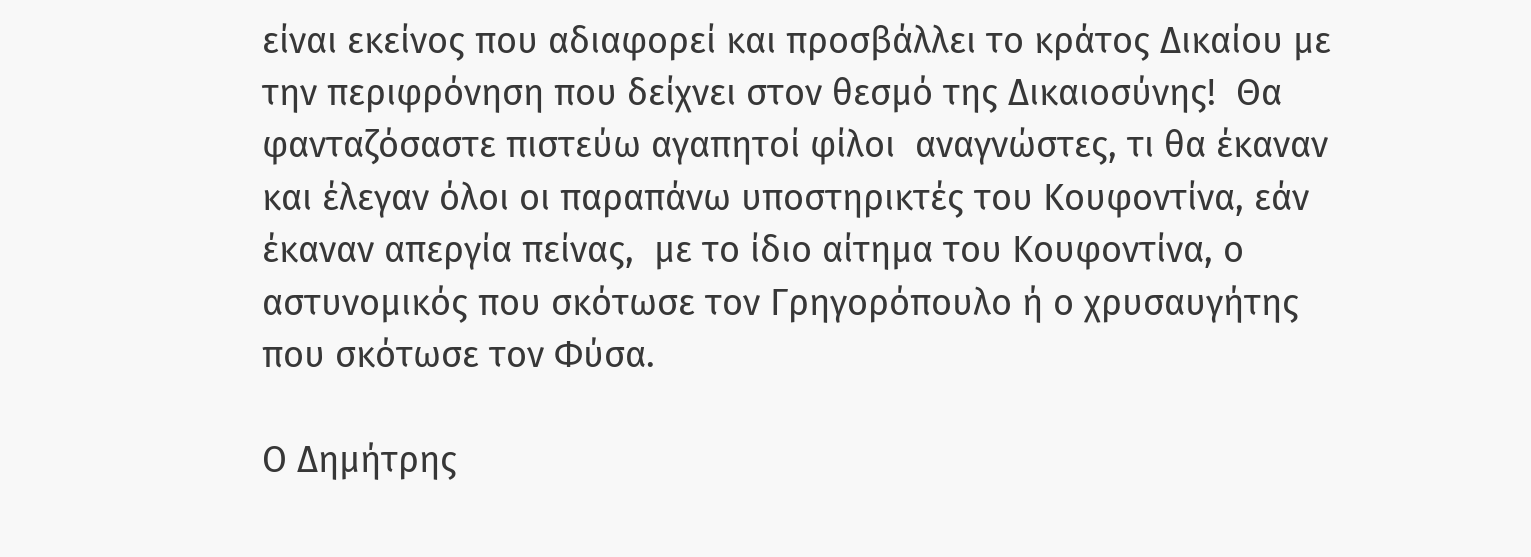είναι εκείνος που αδιαφορεί και προσβάλλει το κράτος Δικαίου με την περιφρόνηση που δείχνει στον θεσμό της Δικαιοσύνης!  Θα φανταζόσαστε πιστεύω αγαπητοί φίλοι  αναγνώστες, τι θα έκαναν και έλεγαν όλοι οι παραπάνω υποστηρικτές του Κουφοντίνα, εάν έκαναν απεργία πείνας,  με το ίδιο αίτημα του Κουφοντίνα, ο αστυνομικός που σκότωσε τον Γρηγορόπουλο ή ο χρυσαυγήτης που σκότωσε τον Φύσα.

Ο Δημήτρης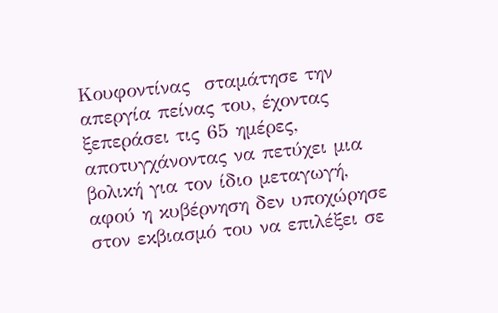Κουφοντίνας  σταμάτησε την απεργία πείνας του, έχοντας ξεπεράσει τις 65 ημέρες, αποτυγχάνοντας να πετύχει μια βολική για τον ίδιο μεταγωγή, αφού η κυβέρνηση δεν υποχώρησε στον εκβιασμό του να επιλέξει σε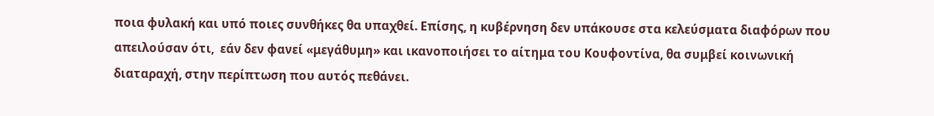ποια φυλακή και υπό ποιες συνθήκες θα υπαχθεί. Επίσης, η κυβέρνηση δεν υπάκουσε στα κελεύσματα διαφόρων που απειλούσαν ότι,  εάν δεν φανεί «μεγάθυμη» και ικανοποιήσει το αίτημα του Κουφοντίνα, θα συμβεί κοινωνική διαταραχή, στην περίπτωση που αυτός πεθάνει.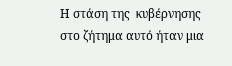Η στάση της  κυβέρνησης στο ζήτημα αυτό ήταν μια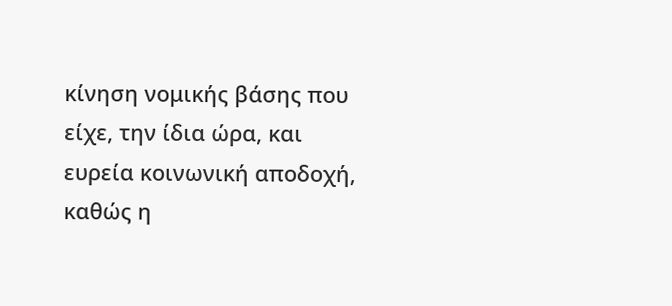κίνηση νομικής βάσης που είχε, την ίδια ώρα, και ευρεία κοινωνική αποδοχή, καθώς η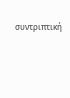συντριπτική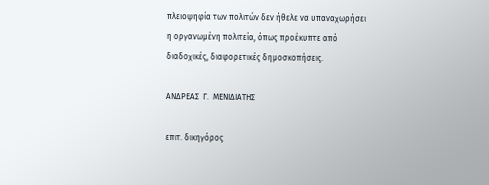πλειοψηφία των πολιτών δεν ήθελε να υπαναχωρήσει η οργανωμένη πολιτεία, όπως προέκυπτε από διαδοχικές, διαφορετικές δημοσκοπήσεις.

ΑΝΔΡΕΑΣ  Γ.  ΜΕΝΙΔΙΑΤΗΣ

επιτ. δικηγόρος